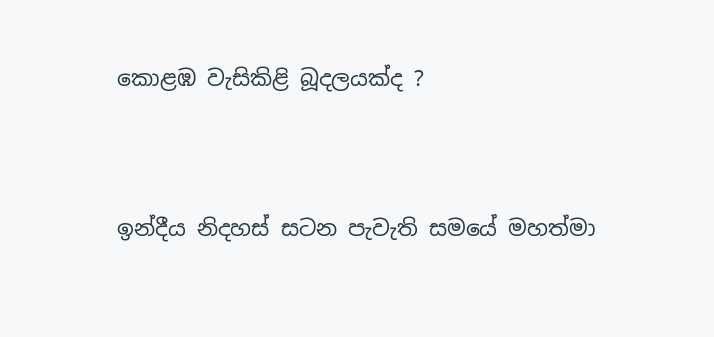කොළඹ වැසිකිළි බූදලයක්ද ?


ඉන්දීය නිදහස් සටන පැවැති සමයේ මහත්මා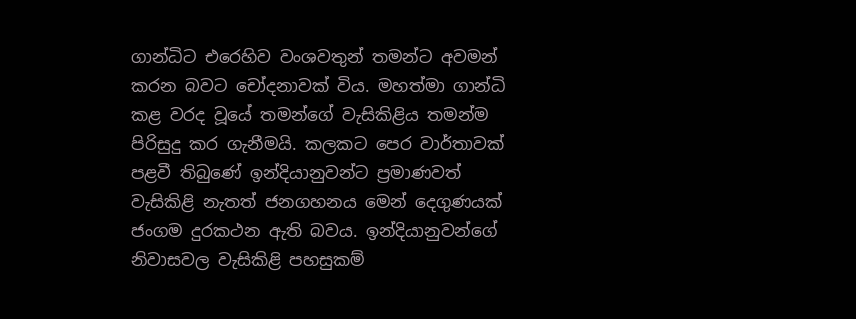ගාන්ධිට එරෙහිව වංශවතුන් තමන්ට අවමන් කරන බවට චෝදනාවක් විය. මහත්මා ගාන්ධි කළ වරද වූයේ තමන්ගේ වැසිකිළිය තමන්ම පිරිසුදු කර ගැනීමයි. කලකට පෙර වාර්තාවක් පළවී තිබුණේ ඉන්දියානුවන්ට ප්‍රමාණවත් වැසිකිළි නැතත් ජනගහනය මෙන් දෙගුණයක් ජංගම දුරකථන ඇති බවය. ඉන්දියානුවන්ගේ නිවාසවල වැසිකිළි පහසුකම්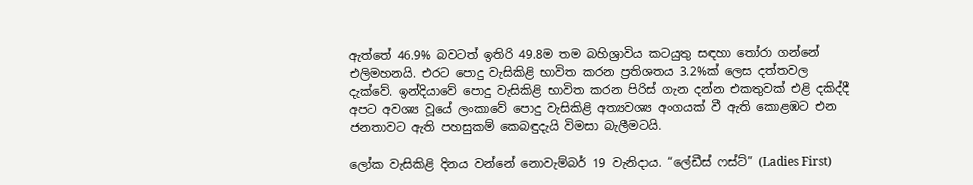ඇත්තේ 46.9% බවටත් ඉතිරි 49.8ම තම බහිශ්‍රාවිය කටයුතු සඳහා තෝරා ගන්නේ එලිමහනයි. එරට පොදු වැසිකිළි භාවිත කරන ප්‍රතිශතය 3.2%ක් ලෙස දත්තවල දැක්වේ. ඉන්දියාවේ පොදු වැසිකිළි භාවිත කරන පිරිස් ගැන දන්න එකතුවක් එළි දකිද්දී අපට අවශ්‍ය වූයේ ලංකාවේ පොදු වැසිකිළි අත්‍යවශ්‍ය අංගයක් වී ඇති කොළඹට එන ජනතාවට ඇති පහසුකම් කෙබඳුදැයි විමසා බැලීමටයි.

ලෝක වැසිකිළි දිනය වන්නේ නොවැම්බර් 19 වැනිදාය. “ලේඩීස් ෆස්ට්” (Ladies First)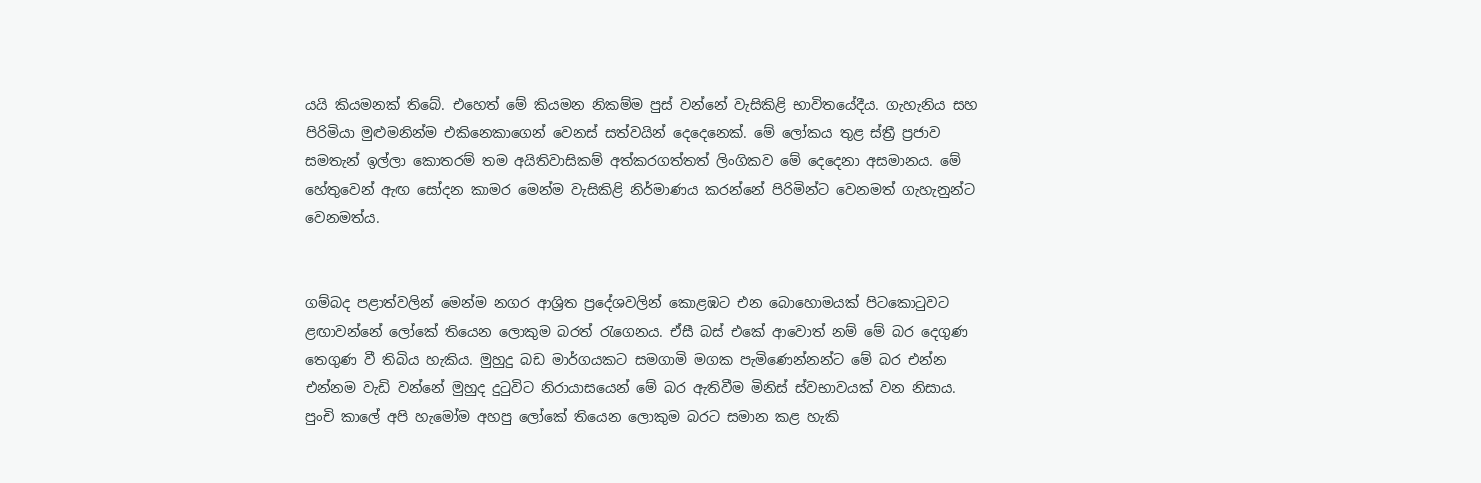යයි කියමනක් තිබේ. එහෙත් මේ කියමන නිකම්ම පුස් වන්නේ වැසිකිළි භාවිතයේදීය. ගැහැනිය සහ පිරිමියා මුළුමනින්ම එකිනෙකාගෙන් වෙනස් සත්වයින් දෙදෙනෙක්. මේ ලෝකය තුළ ස්ත්‍රී ප්‍රජාව සමතැන් ඉල්ලා කොතරම් තම අයිතිවාසිකම් අත්කරගත්තත් ලිංගිකව මේ දෙදෙනා අසමානය. මේ හේතුවෙන් ඇඟ සෝදන කාමර මෙන්ම වැසිකිළි නිර්මාණය කරන්නේ පිරිමින්ට වෙනමත් ගැහැනුන්ට වෙනමත්ය.


ගම්බද පළාත්වලින් මෙන්ම නගර ආශ්‍රිත ප්‍රදේශවලින් කොළඹට එන බොහොමයක් පිටකොටුවට ළඟාවන්නේ ලෝකේ තියෙන ලොකුම බරත් රැගෙනය. ඒසී බස් එකේ ආවොත් නම් මේ බර දෙගුණ තෙගුණ වී තිබිය හැකිය. මුහුදු බඩ මාර්ගයකට සමගාමි මගක පැමිණෙන්නන්ට මේ බර එන්න එන්නම වැඩි වන්නේ මුහුද දුටුවිට නිරායාසයෙන් මේ බර ඇතිවීම මිනිස් ස්වභාවයක් වන නිසාය. පුංචි කාලේ අපි හැමෝම අහපු ලෝකේ තියෙන ලොකුම බරට සමාන කළ හැකි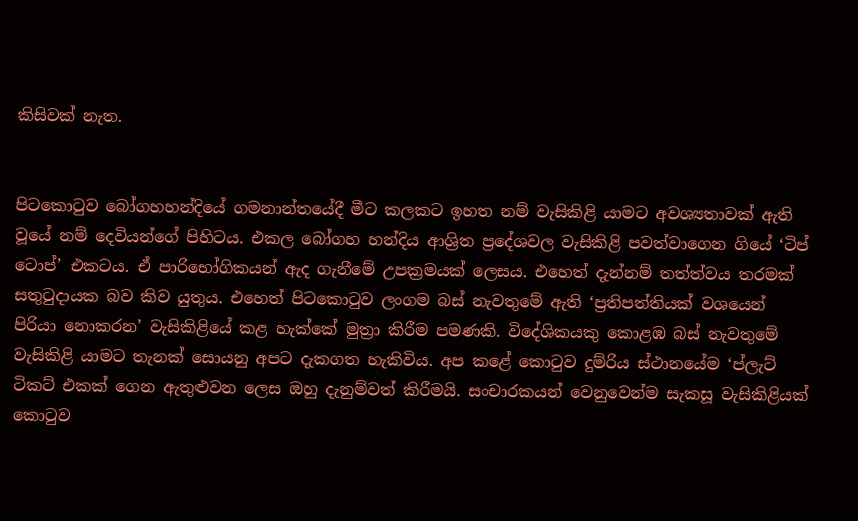කිසිවක් නැත.


පිටකොටුව බෝගහහන්දියේ ගමනාන්තයේදී මීට කලකට ඉහත නම් වැසිකිළි යාමට අවශ්‍යතාවක් ඇති වූයේ නම් දෙවියන්ගේ පිහිටය. එකල බෝගහ හන්දිය ආශ්‍රිත ප්‍රදේශවල වැසිකිළි පවත්වාගෙන ගියේ ‘ටිප් ටොප්’ එකටය. ඒ පාරිභෝගිකයන් ඇද ගැනීමේ උපක්‍රමයක් ලෙසය. එහෙත් දැන්නම් තත්ත්වය තරමක් සතුටුදායක බව කිව යුතුය. එහෙත් පිටකොටුව ලංගම බස් නැවතුමේ ඇති ‘ප්‍රතිපත්තියක් වශයෙන් පිරියා නොකරන’ වැසිකිළියේ කළ හැක්කේ මුත්‍රා කිරීම පමණකි. විදේශිකයකු කොළඹ බස් නැවතුමේ වැසිකිළි යාමට තැනක් සොයනු අපට දැකගත හැකිවිය. අප කළේ කොටුව දුම්රිය ස්ථානයේම ‘ප්ලැට් ටිකට් එකක් ගෙන ඇතුළුවන ලෙස ඔහු දැනුම්වත් කිරීමයි. සංචාරකයන් වෙනුවෙන්ම සැකසූ වැසිකිළියක් කොටුව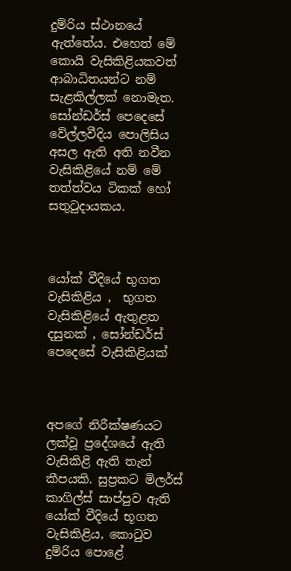දුම්රිය ස්ථානයේ ඇත්තේය. එහෙත් මේ කොයි වැසිකිළියකවත් ආබාධිතයන්ට නම් සැළකිල්ලක් නොමැත. සෝන්ඩර්ස් පෙදෙසේ වේල්ලවීදිය පොලිසිය අසල ඇති අති නවීන වැසිකිළියේ නම් මේ තත්ත්වය ටිකක් හෝ සතුටුදායකය.



යෝක් වීදියේ භුගත වැසිකිළිය ,  භුගත වැසිකිළියේ ඇතුළත දසුනක් , සෝන්ඩර්ස් පෙදෙසේ වැසිකිළියක්



අපගේ නිරීක්ෂණයට ලක්වූ ප්‍රදේශයේ ඇති වැසිකිළි ඇති තැන් කීපයකි. සුප්‍රකට මිලර්ස් කාගිල්ස් සාප්පුව ඇති යෝක් වීදියේ භූගත වැසිකිළිය, කොටුව දුම්රිය පොළේ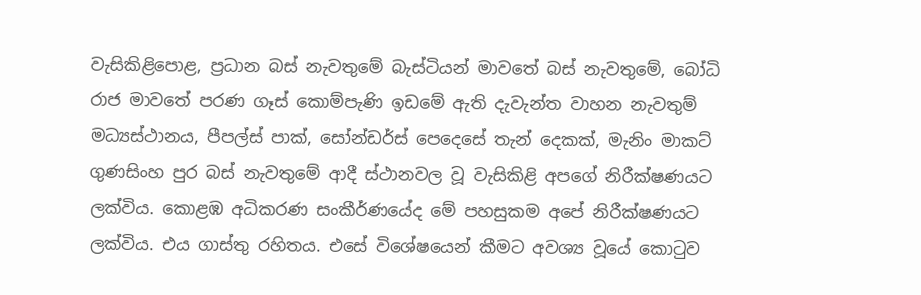වැසිකිළිපොළ, ප්‍රධාන බස් නැවතුමේ බැස්ටියන් මාවතේ බස් නැවතුමේ, බෝධි රාජ මාවතේ පරණ ගෑස් කොම්පැණි ඉඩමේ ඇති දැවැන්ත වාහන නැවතුම් මධ්‍යස්ථානය, පීපල්ස් පාක්, සෝන්ඩර්ස් පෙදෙසේ තැන් දෙකක්, මැනිං මාකට් ගුණසිංහ පුර බස් නැවතුමේ ආදී ස්ථානවල වූ වැසිකිළි අපගේ නිරීක්ෂණයට ලක්විය. කොළඹ අධිකරණ සංකීර්ණයේද මේ පහසුකම අපේ නිරීක්ෂණයට ලක්විය. එය ගාස්තු රහිතය. එසේ විශේෂයෙන් කීමට අවශ්‍ය වූයේ කොටුව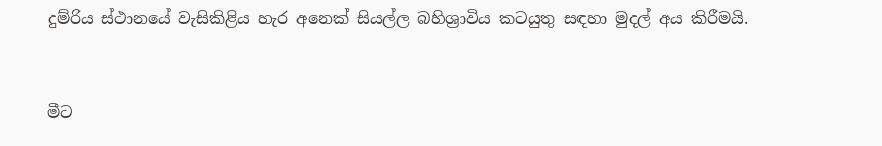දුම්රිය ස්ථානයේ වැසිකිළිය හැර අනෙක් සියල්ල බහිශ්‍රාවිය කටයුතු සඳහා මුදල් අය කිරීමයි.



මීට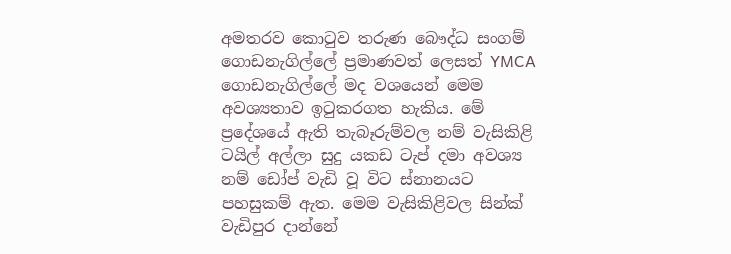අමතරව කොටුව තරුණ බෞද්ධ සංගම් ගොඩනැගිල්ලේ ප්‍රමාණවත් ලෙසත් YMCA ගොඩනැගිල්ලේ මද වශයෙන් මෙම අවශ්‍යතාව ඉටුකරගත හැකිය. මේ ප්‍රදේශයේ ඇති තැබෑරුම්වල නම් වැසිකිළි ටයිල් අල්ලා සුදු යකඩ ටැප් දමා අවශ්‍ය නම් ඩෝප් වැඩි වූ විට ස්නානයට පහසුකම් ඇත. මෙම වැසිකිළිවල සින්ක් වැඩිපුර දාන්නේ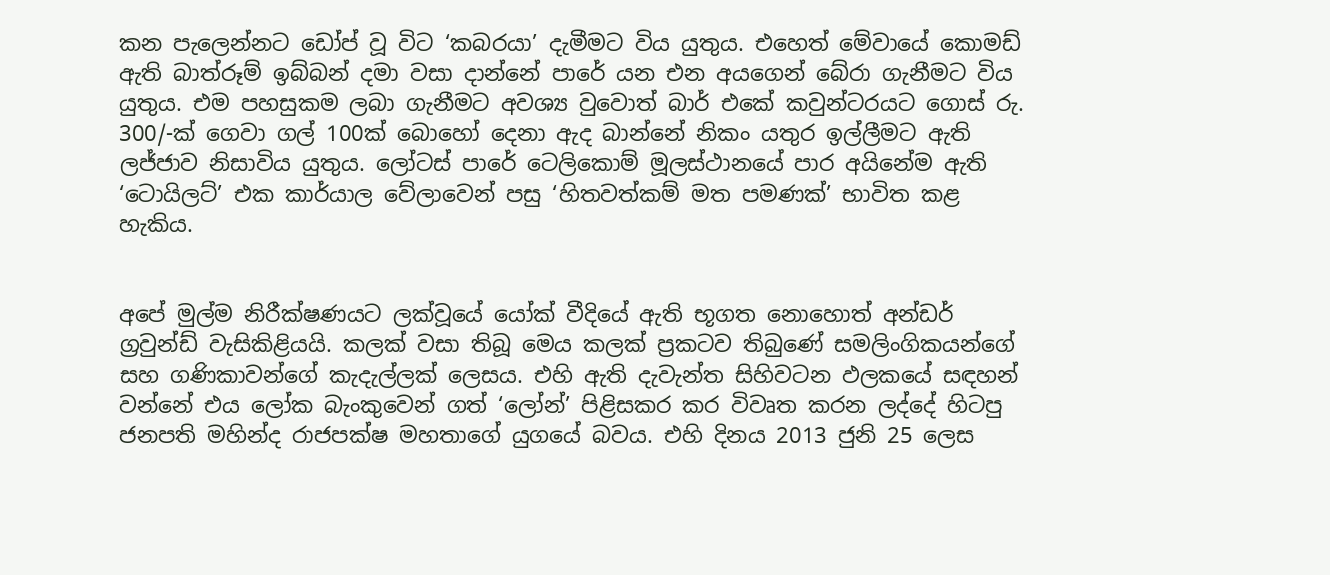කන පැලෙන්නට ඩෝප් වූ විට ‘කබරයා’ දැමීමට විය යුතුය. එහෙත් මේවායේ කොමඩ් ඇති බාත්රූම් ඉබ්බන් දමා වසා දාන්නේ පාරේ යන එන අයගෙන් බේරා ගැනීමට විය යුතුය. එම පහසුකම ලබා ගැනීමට අවශ්‍ය වුවොත් බාර් එකේ කවුන්ටරයට ගොස් රු. 300/-ක් ගෙවා ගල් 100ක් බොහෝ දෙනා ඇද බාන්නේ නිකං යතුර ඉල්ලීමට ඇති ලජ්ජාව නිසාවිය යුතුය. ලෝටස් පාරේ ටෙලිකොම් මූලස්ථානයේ පාර අයිනේම ඇති ‘ටොයිලට්’ එක කාර්යාල වේලාවෙන් පසු ‘හිතවත්කම් මත පමණක්’ භාවිත කළ හැකිය.


අපේ මුල්ම නිරීක්ෂණයට ලක්වූයේ යෝක් වීදියේ ඇති භූගත නොහොත් අන්ඩර් ග්‍රවුන්ඩ් වැසිකිළියයි. කලක් වසා තිබූ මෙය කලක් ප්‍රකටව තිබුණේ සමලිංගිකයන්ගේ සහ ගණිකාවන්ගේ කැදැල්ලක් ලෙසය. එහි ඇති දැවැන්ත සිහිවටන ඵලකයේ සඳහන් වන්නේ එය ලෝක බැංකුවෙන් ගත් ‘ලෝන්’ පිළිසකර කර විවෘත කරන ලද්දේ හිටපු ජනපති මහින්ද රාජපක්ෂ මහතාගේ යුගයේ බවය. එහි දිනය 2013 ජුනි 25 ලෙස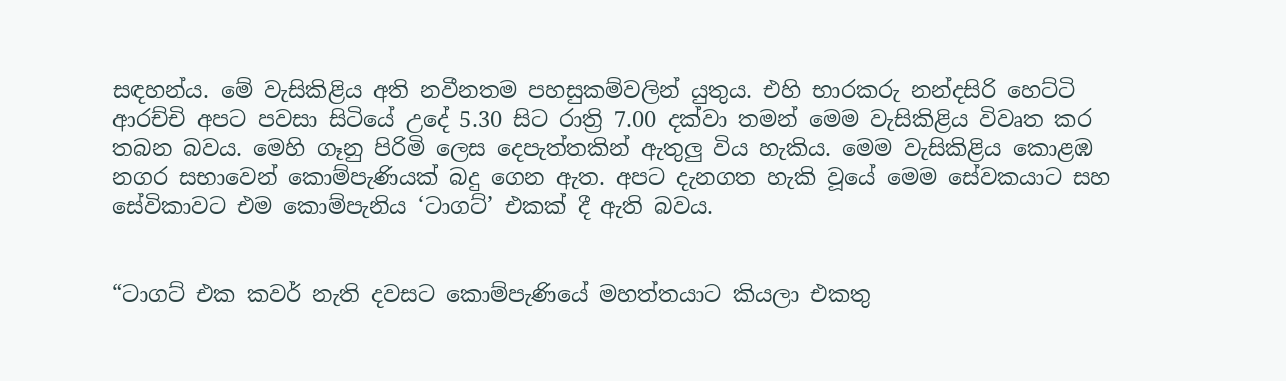සඳහන්ය. මේ වැසිකිළිය අති නවීනතම පහසුකම්වලින් යුතුය. එහි භාරකරු නන්දසිරි හෙට්ටි ආරච්චි අපට පවසා සිටියේ උදේ 5.30 සිට රාත්‍රි 7.00 දක්වා තමන් මෙම වැසිකිළිය විවෘත කර තබන බවය. මෙහි ගෑනු පිරිමි ලෙස දෙපැත්තකින් ඇතුලු විය හැකිය. මෙම වැසිකිළිය කොළඹ නගර සභාවෙන් කොම්පැණියක් බදු ගෙන ඇත. අපට දැනගත හැකි වූයේ මෙම සේවකයාට සහ සේවිකාවට එම කොම්පැනිය ‘ටාගට්’ එකක් දී ඇති බවය.


“ටාගට් එක කවර් නැති දවසට කොම්පැණියේ මහත්තයාට කියලා එකතු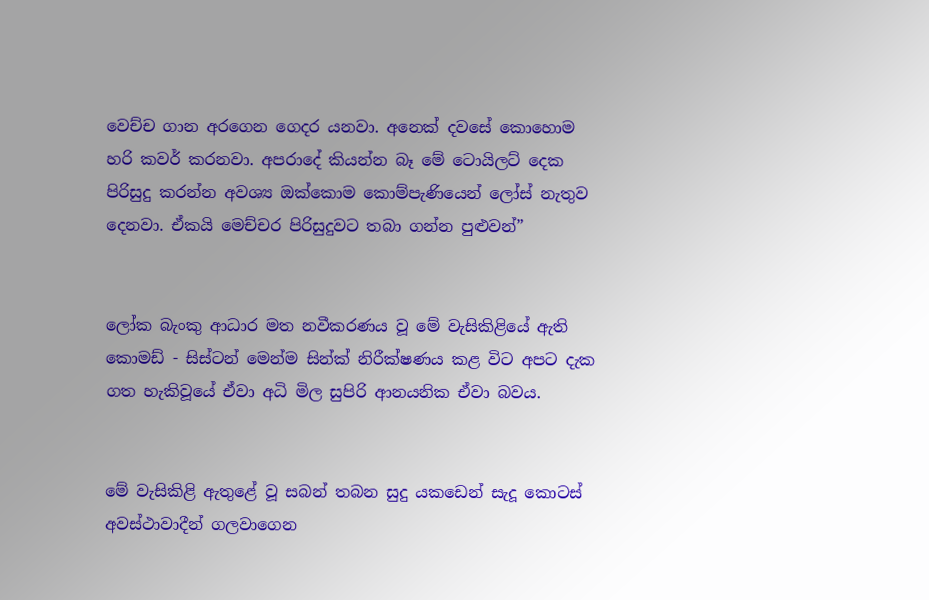වෙච්ච ගාන අරගෙන ගෙදර යනවා. අනෙක් දවසේ කොහොම හරි කවර් කරනවා. අපරාදේ කියන්න බෑ මේ ටොයිලට් දෙක පිරිසුදු කරන්න අවශ්‍ය ඔක්කොම කොම්පැණියෙන් ලෝස් නැතුව දෙනවා. ඒකයි මෙච්චර පිරිසුදුවට තබා ගන්න පුළුවන්”


ලෝක බැංකු ආධාර මත නවීකරණය වූ මේ වැසිකිළියේ ඇති කොමඩ් - සිස්ටන් මෙන්ම සින්ක් නිරීක්ෂණය කළ විට අපට දැක ගත හැකිවූයේ ඒවා අධි මිල සුපිරි ආනයනික ඒවා බවය.


මේ වැසිකිළි ඇතුළේ වූ සබන් තබන සුදු යකඩෙන් සැදූ කොටස් අවස්ථාවාදීන් ගලවාගෙන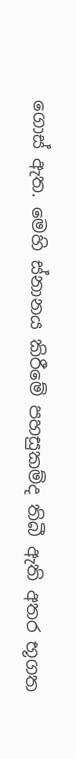ගොස් ඇත. මෙහි ස්නානය කිරීමේ පහසුකම්ද තිබී ඇති අතර භූගත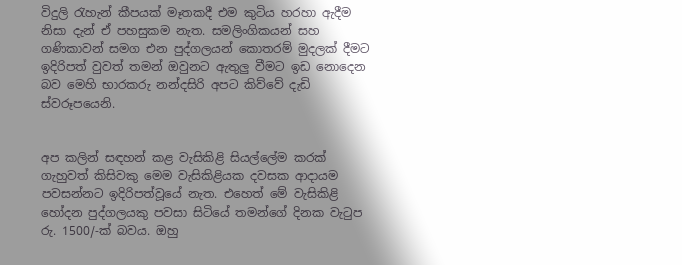විදුලි රැහැන් කීපයක් මෑතකදී එම කුටිය හරහා ඇදීම නිසා දැන් ඒ පහසුකම නැත. සමලිංගිකයන් සහ ගණිකාවන් සමග එන පුද්ගලයන් කොතරම් මුදලක් දීමට ඉදිරිපත් වුවත් තමන් ඔවුනට ඇතුලු වීමට ඉඩ නොදෙන බව මෙහි භාරකරු නන්දසිරි අපට කිව්වේ දැඩි ස්වරූපයෙනි.


අප කලින් සඳහන් කළ වැසිකිළි සියල්ලේම කරක් ගැහුවත් කිසිවකු මෙම වැසිකිළියක දවසක ආදායම පවසන්නට ඉදිරිපත්වූයේ නැත. එහෙත් මේ වැසිකිළි හෝදන පුද්ගලයකු පවසා සිටියේ තමන්ගේ දිනක වැටුප රු. 1500/-ක් බවය. ඔහු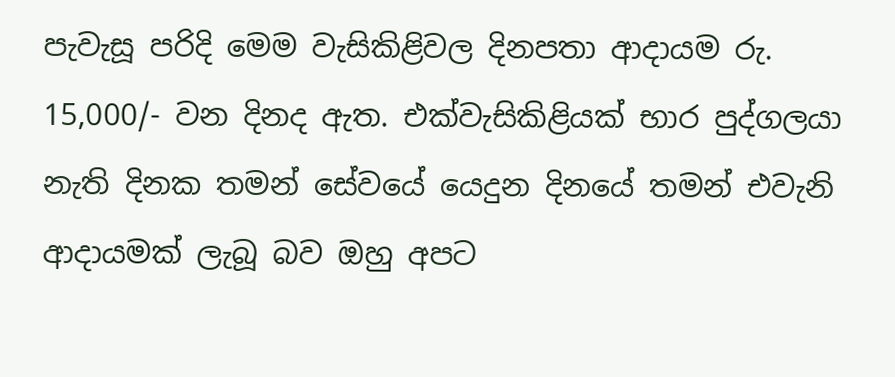පැවැසූ පරිදි මෙම වැසිකිළිවල දිනපතා ආදායම රු. 15,000/- වන දිනද ඇත. එක්වැසිකිළියක් භාර පුද්ගලයා නැති දිනක තමන් සේවයේ යෙදුන දිනයේ තමන් එවැනි ආදායමක් ලැබූ බව ඔහු අපට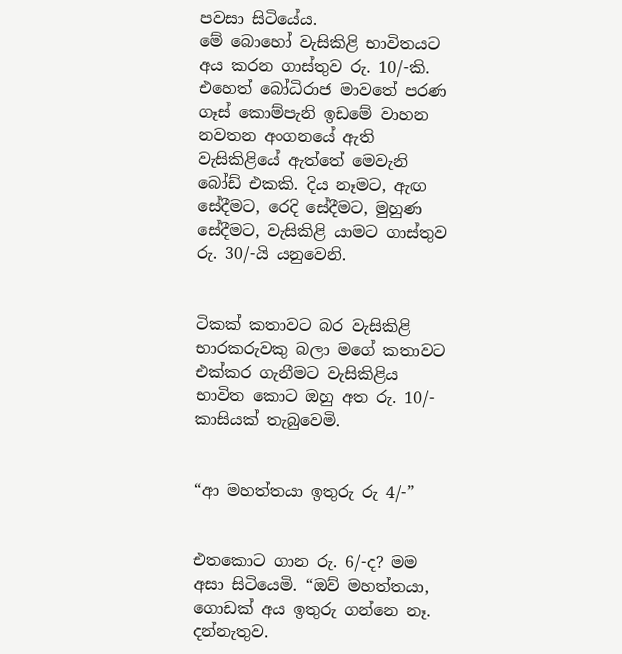පවසා සිටියේය.
මේ බොහෝ වැසිකිළි භාවිතයට අය කරන ගාස්තුව රු. 10/-කි. එහෙත් බෝධිරාජ මාවතේ පරණ ගෑස් කොම්පැනි ඉඩමේ වාහන නවතන අංගනයේ ඇති වැසිකිළියේ ඇත්තේ මෙවැනි බෝඩ් එකකි. දිය නෑමට, ඇඟ සේදීමට, රෙදි සේදීමට, මුහුණ සේදීමට, වැසිකිළි යාමට ගාස්තුව රු. 30/-යි යනුවෙනි.


ටිකක් කතාවට බර වැසිකිළි භාරකරුවකු බලා මගේ කතාවට එක්කර ගැනීමට වැසිකිළිය භාවිත කොට ඔහු අත රු. 10/- කාසියක් තැබුවෙමි.


“ආ මහත්තයා ඉතුරු රු 4/-”


එතකොට ගාන රු. 6/-ද? මම අසා සිටියෙමි. “ඔව් මහත්තයා, ගොඩක් අය ඉතුරු ගන්නෙ නෑ. දන්නැතුව.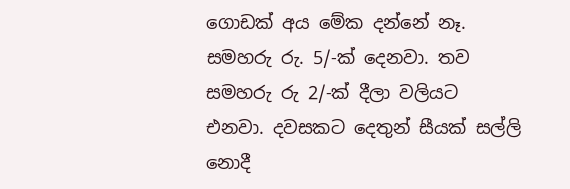ගොඩක් අය මේක දන්නේ නෑ. සමහරු රු. 5/-ක් දෙනවා. තව සමහරු රු 2/-ක් දීලා වලියට එනවා. දවසකට දෙතුන් සීයක් සල්ලි නොදී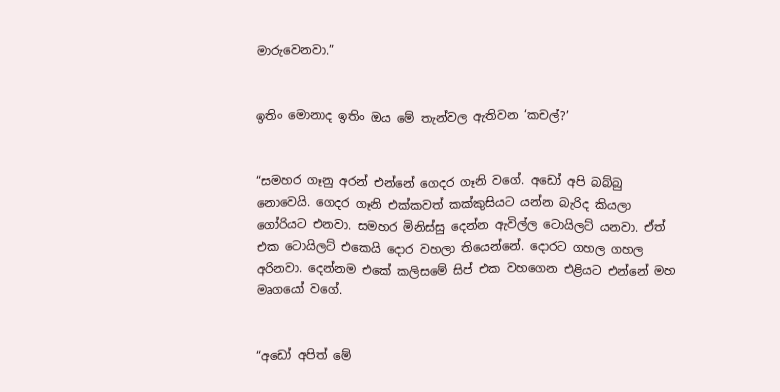මාරුවෙනවා.”


ඉතිං මොනාද ඉතිං ඔය මේ තැන්වල ඇතිවන ‘කචල්?’


“සමහර ගෑනු අරන් එන්නේ ගෙදර ගෑනි වගේ. අඩෝ අපි බබ්බු නොවෙයි. ගෙදර ගෑනි එක්කවත් කක්කුසියට යන්න බැරිද කියලා ගෝරියට එනවා. සමහර මිනිස්සු දෙන්න ඇවිල්ල ටොයිලට් යනවා. ඒත් එක ටොයිලට් එකෙයි දොර වහලා තියෙන්නේ. දොරට ගහල ගහල අරිනවා. දෙන්නම එකේ කලිසමේ සිප් එක වහගෙන එළියට එන්නේ මහ මෘගයෝ වගේ.


“අඩෝ අපිත් මේ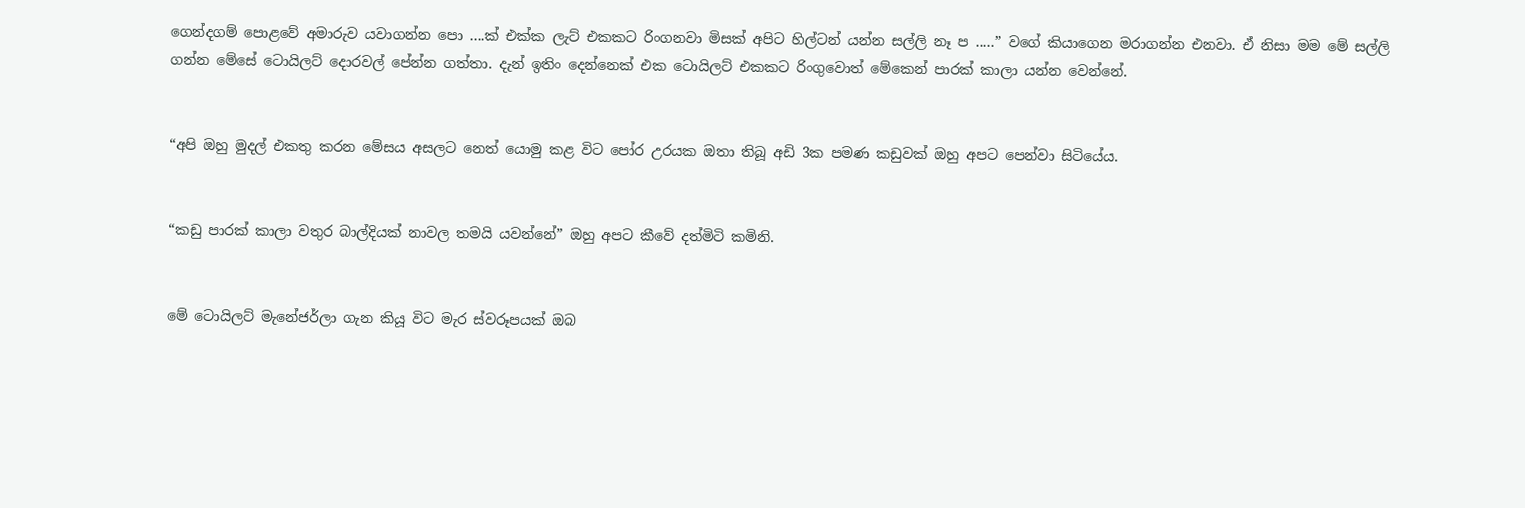ගෙන්දගම් පොළවේ අමාරුව යවාගන්න පො ....ක් එක්ක ලැට් එකකට රිංගනවා මිසක් අපිට හිල්ටන් යන්න සල්ලි නෑ ප .....” වගේ කියාගෙන මරාගන්න එනවා. ඒ නිසා මම මේ සල්ලි ගන්න මේසේ ටොයිලට් දොරවල් පේන්න ගත්තා. දැන් ඉතිං දෙන්නෙක් එක ටොයිලට් එකකට රිංගුවොත් මේකෙන් පාරක් කාලා යන්න වෙන්නේ.


“අපි ඔහු මුදල් එකතු කරන මේසය අසලට නෙත් යොමු කළ විට පෝර උරයක ඔතා තිබූ අඩි 3ක පමණ කඩුවක් ඔහු අපට පෙන්වා සිටියේය.


“කඩු පාරක් කාලා වතුර බාල්දියක් නාවල තමයි යවන්නේ” ඔහු අපට කීවේ දත්මිටි කමිනි.


මේ ටොයිලට් මැනේජර්ලා ගැන කියූ විට මැර ස්වරූපයක් ඔබ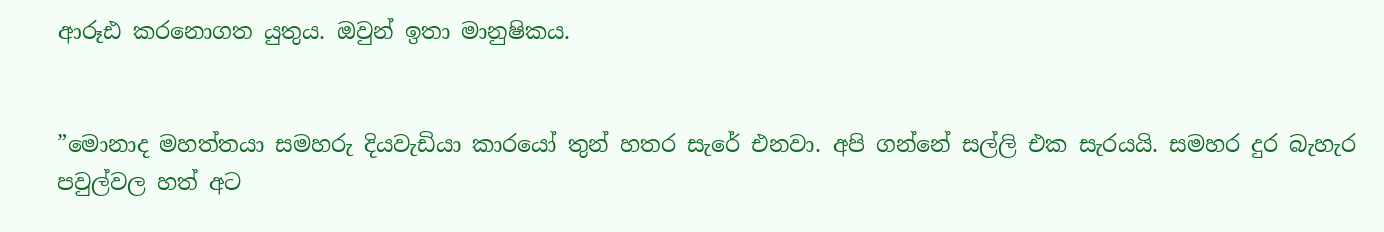ආරූඪ කරනොගත යුතුය. ඔවුන් ඉතා මානුෂිකය.


”මොනාද මහත්තයා සමහරු දියවැඩියා කාරයෝ තුන් හතර සැරේ එනවා. අපි ගන්නේ සල්ලි එක සැරයයි. සමහර දුර බැහැර පවුල්වල හත් අට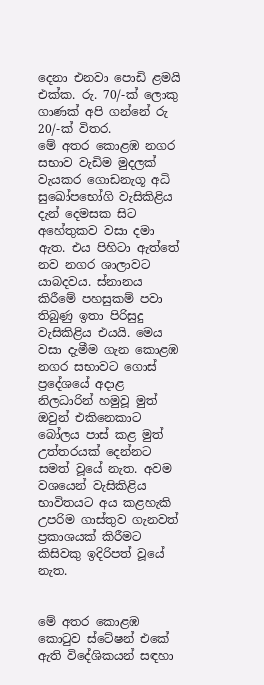දෙනා එනවා පොඩි ළමයි එක්ක. රු. 70/-ක් ලොකු ගාණක් අපි ගන්නේ රු 20/-ක් විතර.
මේ අතර කොළඹ නගර සභාව වැඩිම මුදලක් වැයකර ගොඩනැගූ අධි සුඛෝපභෝගි වැසිකිළිය දැන් දෙමසක සිට අහේතුකව වසා දමා ඇත. එය පිහිටා ඇත්තේ නව නගර ශාලාවට යාබදවය. ස්නානය කිරීමේ පහසුකම් පවා තිබුණු ඉතා පිරිසුදු වැසිකිළිය එයයි. මෙය වසා දැමීම ගැන කොළඹ නගර සභාවට ගොස් ප්‍රදේශයේ අදාළ නිලධාරින් හමුවූ මුත් ඔවුන් එකිනෙකාට බෝලය පාස් කළ මුත් උත්තරයක් දෙන්නට සමත් වූයේ නැත. අවම වශයෙන් වැසිකිළිය භාවිතයට අය කළහැකි උපරිම ගාස්තුව ගැනවත් ප්‍රකාශයක් කිරීමට කිසිවකු ඉදිරිපත් වූයේ නැත.


මේ අතර කොළඹ කොටුව ස්ටේෂන් එකේ ඇති විදේශිකයන් සඳහා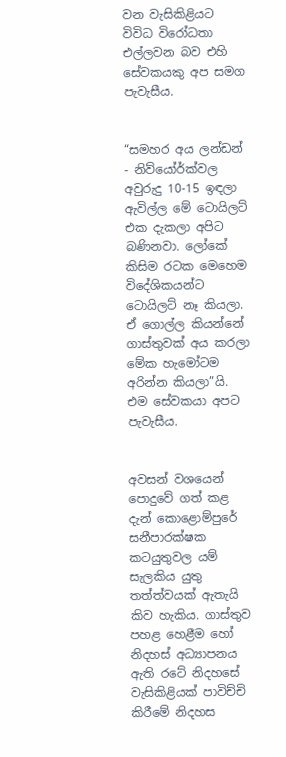වන වැසිකිළියට විවිධ විරෝධතා එල්ලවන බව එහි සේවකයකු අප සමග පැවැසීය.


“සමහර අය ලන්ඩන් - නිව්යෝර්ක්වල අවුරුදු 10-15 ඉඳලා ඇවිල්ල මේ ටොයිලට් එක දැකලා අපිට බණිනවා. ලෝකේ කිසිම රටක මෙහෙම විදේශිකයන්ට ටොයිලට් නෑ කියලා. ඒ ගොල්ල කියන්නේ ගාස්තුවක් අය කරලා මේක හැමෝටම අරින්න කියලා”යි. එම සේවකයා අපට පැවැසීය.


අවසන් වශයෙන් පොදුවේ ගත් කළ දැන් කොළොම්පුරේ සනීපාරක්ෂක කටයුතුවල යම් සැලකිය යුතු තත්ත්වයක් ඇතැයි කිව හැකිය. ගාස්තුව පහළ හෙළීම හෝ නිදහස් අධ්‍යාපනය ඇති රටේ නිදහසේ වැසිකිළියක් පාවිච්චි කිරීමේ නිදහස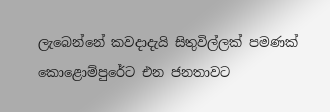ලැබෙන්නේ කවදාදැයි සිතුවිල්ලක් පමණක් කොළොම්පුරේට එන ජනතාවට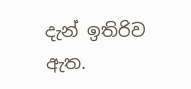දැන් ඉතිරිව ඇත.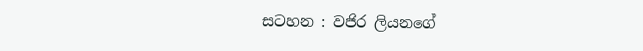සටහන : වජිර ලියනගේ